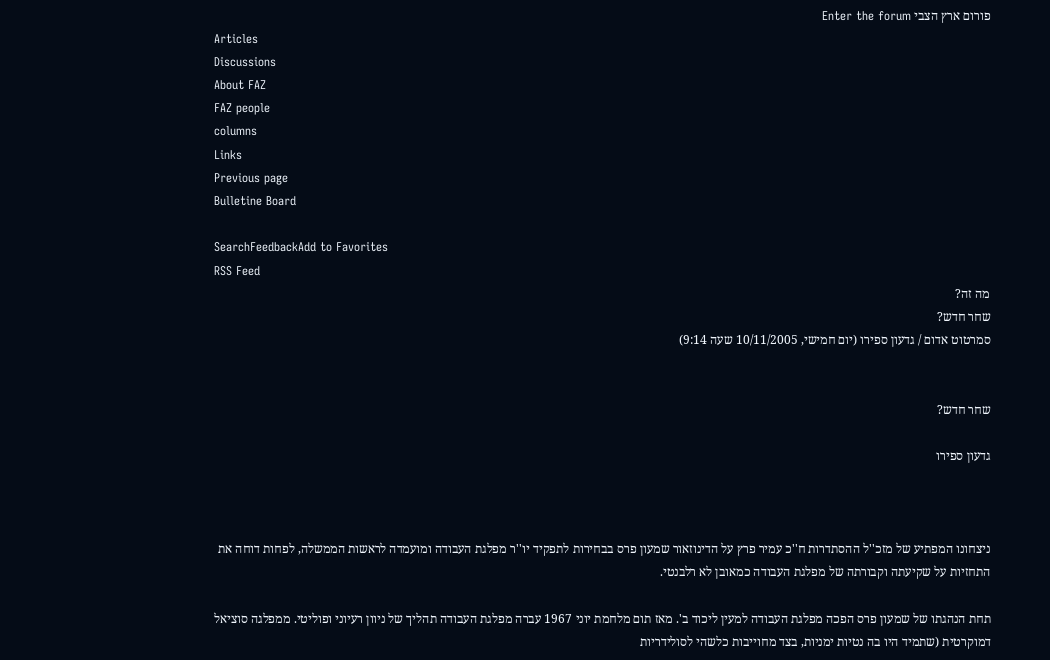פורום ארץ הצבי Enter the forum
Articles
Discussions
About FAZ
FAZ people
columns
Links
Previous page
Bulletine Board

SearchFeedbackAdd to Favorites
RSS Feed
מה זה?
שחר חדש?
סמרטוט אדום / גדעון ספירו (יום חמישי, 10/11/2005 שעה 9:14)


שחר חדש?

גדעון ספירו



ניצחונו המפתיע של מזכ''ל ההסתדרות ח''כ עמיר פרץ על הדינוזאור שמעון פרס בבחירות לתפקיד יו''ר מפלגת העבודה ומועמדה לראשות הממשלה, לפחות דוחה את התחזיות על שקיעתה וקבורתה של מפלגת העבודה כמאובן לא רלבנטי.

תחת הנהגתו של שמעון פרס הפכה מפלגת העבודה למעין ליכוד ב'. מאז תום מלחמת יוני 1967 עברה מפלגת העבודה תהליך של ניוון רעיוני ופוליטי. ממפלגה סוציאל דמוקרטית (שתמיד היו בה נטיות ימניות, בצד מחוייבות כלשהי לסולידריות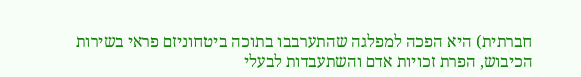חברתית) היא הפכה למפלגה שהתערבבו בתוכה ביטחוניזם פראי בשירות הכיבוש, הפרת זכויות אדם והשתעבדות לבעלי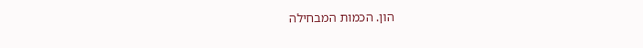הון. הכמות המבחילה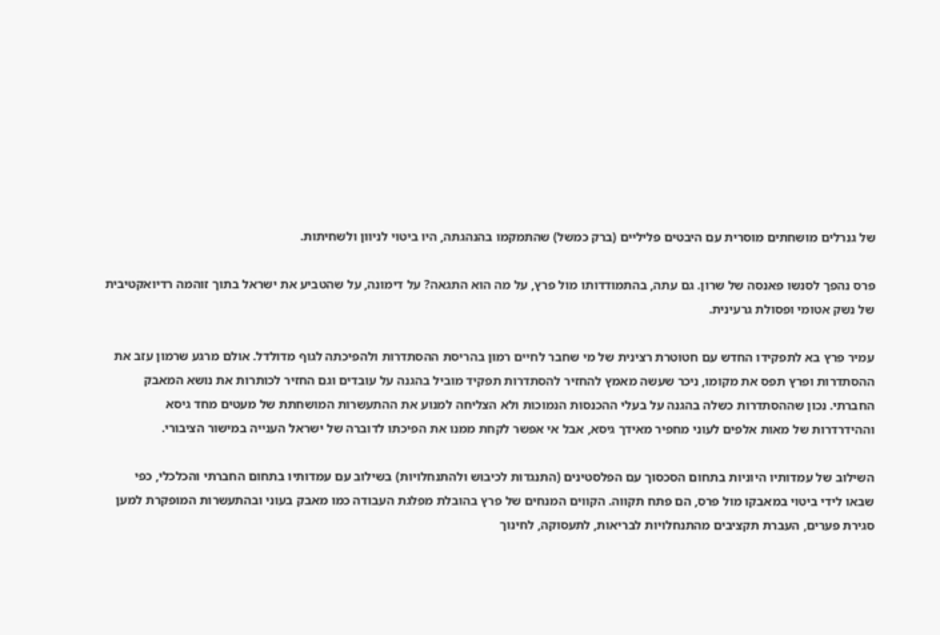של גנרלים מושחתים מוסרית עם היבטים פליליים (ברק כמשל) שהתמקמו בהנהגתה, היו ביטוי לניוון ולשחיתות.

פרס נהפך לסנשו פאנסה של שרון. גם עתה, בהתמודדותו מול פרץ, על מה הוא התגאה? על דימונה, על שהטביע את ישראל בתוך זוהמה רדיואקטיבית של נשק אטומי ופסולת גרעינית.

עמיר פרץ בא לתפקידו החדש עם חטוטרת רצינית של מי שחבר לחיים רמון בהריסת ההסתדרות ולהפיכתה לגוף מדולדל. אולם מרגע שרמון עזב את ההסתדרות ופרץ תפס את מקומו, ניכר שעשה מאמץ להחזיר להסתדרות תפקיד מוביל בהגנה על עובדים וגם החזיר לכותרות את נושא המאבק החברתי. נכון שההסתדרות כשלה בהגנה על בעלי ההכנסות הנמוכות ולא הצליחה למנוע את ההתעשרות המושחתת של מעטים מחד גיסא וההידרדרות של מאות אלפים לעוני מחפיר מאידך גיסא, אבל אי אפשר לקחת ממנו את הפיכתו לדוברה של ישראל הענייה במישור הציבורי.

השילוב של עמדותיו היוניות בתחום הסכסוך עם הפלסטינים (התנגדות לכיבוש ולהתנחלויות) בשילוב עם עמדותיו בתחום החברתי והכלכלי, כפי שבאו לידי ביטוי במאבקו מול פרס, הם פתח תקווה. הקווים המנחים של פרץ בהובלת מפלגת העבודה כמו מאבק בעוני ובהתעשרות המופקרת למען סגירת פערים, העברת תקציבים מהתנחלויות לבריאות, לתעסוקה, לחינוך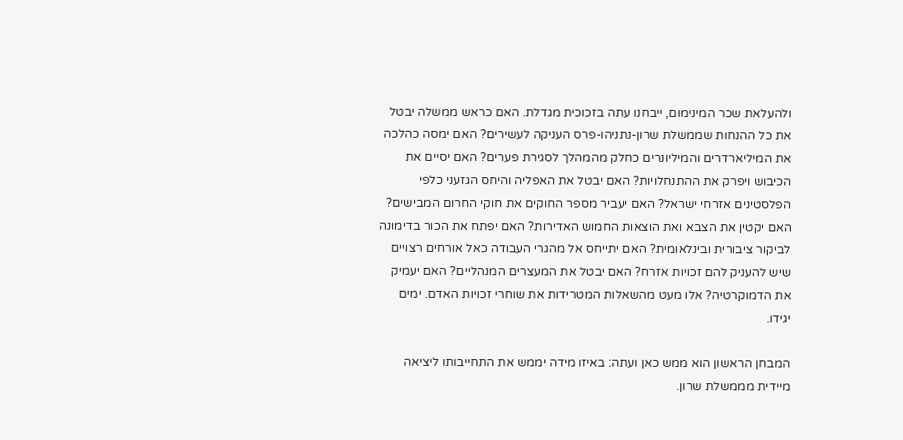ולהעלאת שכר המינימום, ייבחנו עתה בזכוכית מגדלת. האם כראש ממשלה יבטל את כל ההנחות שממשלת שרון-נתניהו-פרס העניקה לעשירים? האם ימסה כהלכה את המיליארדרים והמיליונרים כחלק מהמהלך לסגירת פערים? האם יסיים את הכיבוש ויפרק את ההתנחלויות? האם יבטל את האפליה והיחס הגזעני כלפי הפלסטינים אזרחי ישראל? האם יעביר מספר החוקים את חוקי החרום המבישים? האם יקטין את הצבא ואת הוצאות החמוש האדירות? האם יפתח את הכור בדימונה לביקור ציבורית ובינלאומית? האם יתייחס אל מהגרי העבודה כאל אורחים רצויים שיש להעניק להם זכויות אזרח? האם יבטל את המעצרים המנהליים? האם יעמיק את הדמוקרטיה? אלו מעט מהשאלות המטרידות את שוחרי זכויות האדם. ימים יגידו.

המבחן הראשון הוא ממש כאן ועתה: באיזו מידה יממש את התחייבותו ליציאה מיידית מממשלת שרון.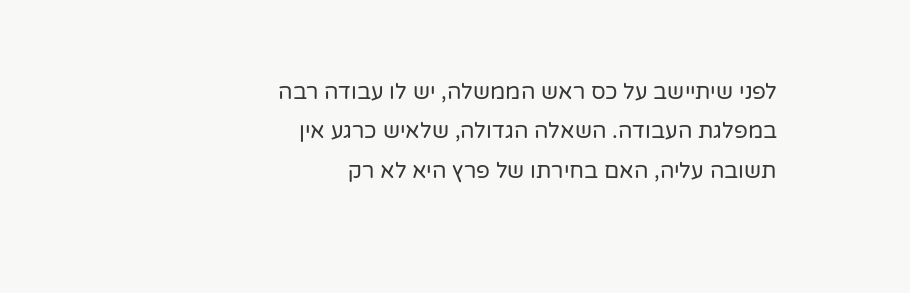לפני שיתיישב על כס ראש הממשלה, יש לו עבודה רבה במפלגת העבודה. השאלה הגדולה, שלאיש כרגע אין תשובה עליה, האם בחירתו של פרץ היא לא רק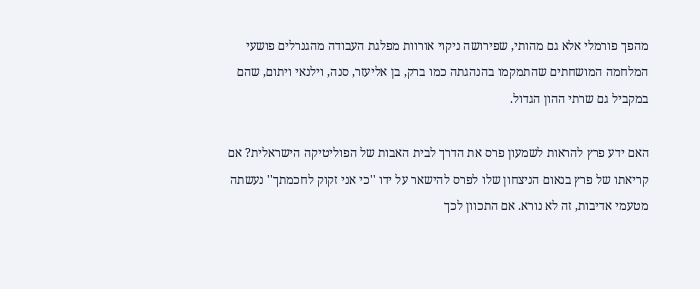מהפך פורמלי אלא גם מהותי, שפירושה ניקוי אורוות מפלגת העבודה מהגנרלים פושעי המלחמה המושחתים שהתמקמו בהנהגתה כמו ברק, בן אליעזר, סנה, וילנאי ויתום, שהם במקביל גם שרתי ההון הגדול.

האם ידע פרץ להראות לשמעון פרס את הדרך לבית האבות של הפוליטיקה הישראלית? אם קריאתו של פרץ בנאום הניצחון שלו לפרס להישאר על ידו ''כי אני זקוק לחכמתך'' נעשתה מטעמי אדיבות, זה לא נורא. אם התכוון לכך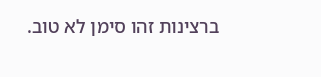ברצינות זהו סימן לא טוב.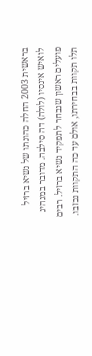בראשית 2003 החלה כהונתו של נשיא ברזיל לואיש אינסיו (לולה) דה סילבה. מדובר במנהיג פועלים ראשון שנבחר לתפקיד נשיא ברזיל. רבים תלו תקוות בבחירתו, אולם עד כה התקוות נכזבו.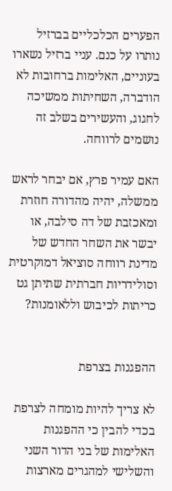הפערים הכלכליים בברזיל נותרו על כנם. עניי ברזיל נשארו בעוניים, האלימות ברחובות לא הודברה, השחיתות ממשיכה לחגוג, והעשירים בשלב זה נושמים לרווחה.

האם עמיר פרץ, אם יבחר לראש ממשלה, יהיה מהדורה חוזרת ומאכזבת של דה סילבה, או יבשר את השחר החדש של מדינת רווחה סוציאל דמוקרטית וסולידריות חברתית שתיתן גט כריתות לכיבוש וללאומנות?


ההפגנות בצרפת

לא צריך להיות מומחה לצרפת בכדי להבין כי ההפגנות האלימות של בני הדור השני והשלישי למהגרים מארצות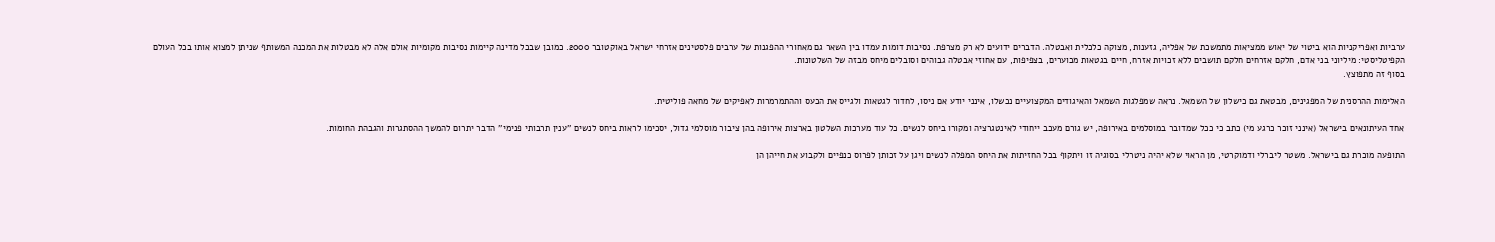ערביות ואפריקניות הוא ביטוי של יאוש ממציאות מתמשכת של אפליה, גזענות, מצוקה כלכלית ואבטלה. הדברים ידועים לא רק מצרפת. נסיבות דומות עמדו בין השאר גם מאחורי ההפגנות של ערבים פלסטינים אזרחי ישראל באוקטובר 2000. כמובן שבכל מדינה קיימות נסיבות מקומיות אולם אלה לא מבטלות את המכנה המשותף שניתן למצוא אותו בכל העולם הקפיטליסטי: מיליוני בני אדם, חלקם אזרחים חלקם תושבים ללא זכויות אזרח, חיים בגטאות מכוערים, בצפיפות, עם אחוזי אבטלה גבוהים וסובלים מיחס מבזה של השלטונות.
בסוף זה מתפוצץ.

האלימות ההרסנית של המפגינים, מבטאת גם כישלון של השמאל. נראה שמפלגות השמאל והאיגודים המקצועיים נכשלו, אינני יודע אם ניסו, לחדור לגטאות ולגייס את הכעס וההתמרמרות לאפיקים של מחאה פוליטית.

אחד העיתונאים בישראל (אינני זוכר כרגע מי) כתב כי ככל שמדובר במוסלמים באירופה, יש גורם מעכב ייחודי לאינטגרציה ומקורו ביחס לנשים. כל עוד מערכות השלטון בארצות אירופה בהן ציבור מוסלמי גדול, יסכימו לראות ביחס לנשים ''ענין תרבותי פנימי'' הדבר יתרום להמשך ההסתגרות והגבהת החומות.

התופעה מוכרת גם בישראל. משטר ליברלי ודמוקרטי, מן הראוי שלא יהיה ניטרלי בסוגיה זו ויתקוף בכל החזיתות את היחס המפלה לנשים ויגן על זכותן לפרוס כנפיים ולקבוע את חייהן הן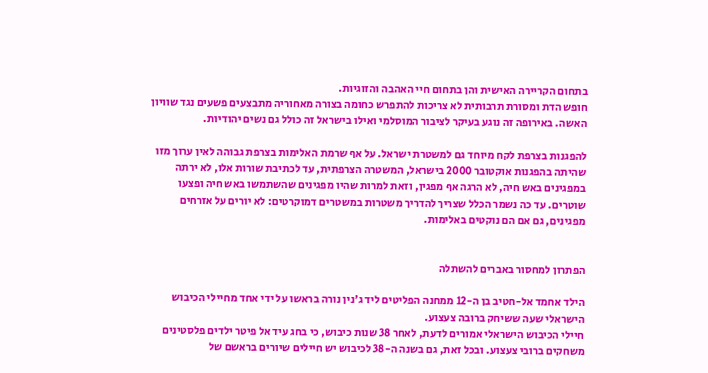בתחום הקריירה האישית והן בתחום חיי האהבה והזוגיות.
חופש הדת ומסורת תרבותית לא צריכות להתפרש כחומה בצורה מאחוריה מתבצעים פשעים נגד שוויון האשה. באירופה זה נוגע בעיקר לציבור המוסלמי ואילו בישראל זה כולל גם נשים יהודיות.

להפגנות בצרפת לקח מיוחד גם למשטרת ישראל. על אף שרמת האלימות בצרפת גבוהה לאין ערוך מזו שהיתה בהפגנות אוקטובר 2000 בישראל, המשטרה הצרפתית, עד לכתיבת שורות אלו, לא ירתה במפגינים באש חיה, לא הרגה אף מפגין, וזאת למרות שהיו מפגינים שהשתמשו באש חיה ופצעו שוטרים. עד כה נשמר הכלל שצריך להדריך משטרות במשטרים דמוקרטים: לא יורים על אזרחים מפגינים, גם אם הם נוקטים באלימות.


הפתרון למחסור באברים להשתלה

הילד אחמד אל-חטיב בן ה-12 ממחנה הפליטים ליד ג'נין נורה בראשו על ידי אחד מחיילי הכיבוש הישראלי שעה ששיחק ברובה צעצוע.
חיילי הכיבוש הישראלי אמורים לדעת, לאחר 38 שנות כיבוש, כי בחג עיד אל פיטר ילדים פלסטינים משחקים ברובי צעצוע. ובכל זאת, גם בשנה ה-38 לכיבוש יש חיילים שיורים בראשם של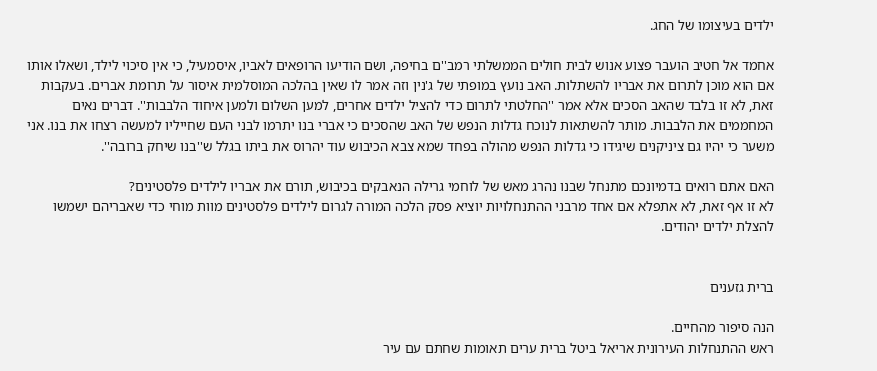ילדים בעיצומו של החג.

אחמד אל חטיב הועבר פצוע אנוש לבית חולים הממשלתי רמב''ם בחיפה, ושם הודיעו הרופאים לאביו, איסמעיל, כי אין סיכוי לילד, ושאלו אותו אם הוא מוכן לתרום את אבריו להשתלות. האב נועץ במופתי של ג'נין וזה אמר לו שאין בהלכה המוסלמית איסור על תרומת אברים. בעקבות זאת, לא זו בלבד שהאב הסכים אלא אמר ''החלטתי לתרום כדי להציל ילדים אחרים, למען השלום ולמען איחוד הלבבות''. דברים נאים המחממים את הלבבות. מותר להשתאות לנוכח גדלות הנפש של האב שהסכים כי אברי בנו יתרמו לבני העם שחייליו למעשה רצחו את בנו. אני משער כי יהיו גם ציניקנים שיגידו כי גדלות הנפש מהולה בפחד שמא צבא הכיבוש עוד יהרוס את ביתו בגלל ש''בנו שיחק ברובה''.

האם אתם רואים בדמיונכם מתנחל שבנו נהרג מאש של לוחמי גרילה הנאבקים בכיבוש, תורם את אבריו לילדים פלסטינים?
לא זו אף זאת, לא אתפלא אם אחד מרבני ההתנחלויות יוציא פסק הלכה המורה לגרום לילדים פלסטינים מוות מוחי כדי שאבריהם ישמשו להצלת ילדים יהודים.


ברית גזענים

הנה סיפור מהחיים.
ראש ההתנחלות העירונית אריאל ביטל ברית ערים תאומות שחתם עם עיר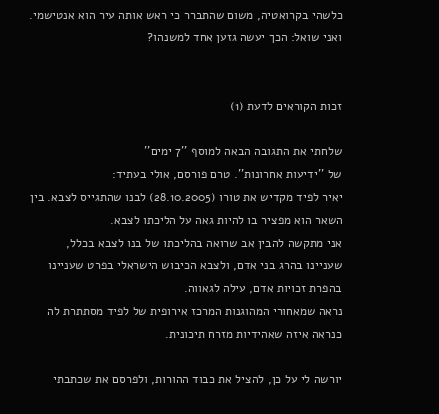כלשהי בקרואטיה, משום שהתברר כי ראש אותה עיר הוא אנטישמי.
ואני שואל: הכך יעשה גזען אחד למשנהו?


זכות הקוראים לדעת (1)

שלחתי את התגובה הבאה למוסף ''7 ימים''
של ''ידיעות אחרונות''. טרם פורסם, אולי בעתיד:
יאיר לפיד מקדיש את טורו (28.10.2005) לבנו שהתגייס לצבא. בין השאר הוא מפציר בו להיות גאה על הליכתו לצבא.
אני מתקשה להבין אב שרואה בהליכתו של בנו לצבא בכלל, שעניינו בהרג בני אדם, ולצבא הכיבוש הישראלי בפרט שעניינו בהפרת זכויות אדם, עילה לגאווה.
נראה שמאחורי המהוגנות המרכז אירופית של לפיד מסתתרת לה כנראה איזה שאהידיות מזרח תיכונית.

יורשה לי על כן, להציל את כבוד ההורות, ולפרסם את שכתבתי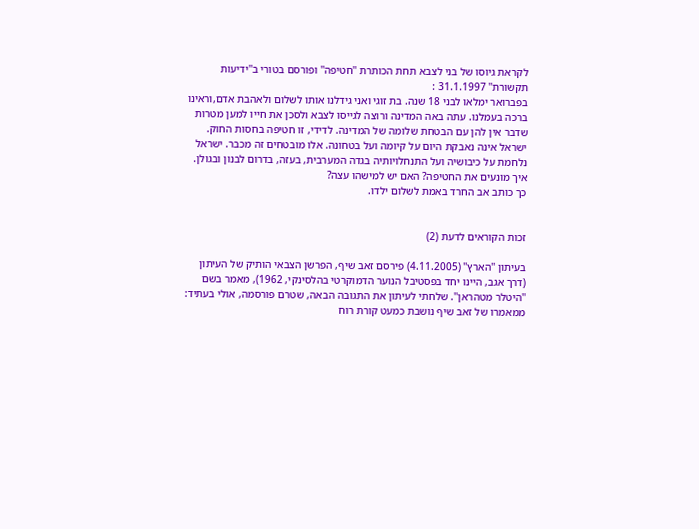לקראת גיוסו של בני לצבא תחת הכותרת ''חטיפה'' ופורסם בטורי ב''ידיעות תקשורת'' 31.1.1997 :
בפברואר ימלאו לבני 18 שנה. בת זוגי ואני גידלנו אותו לשלום ולאהבת אדם,וראינו ברכה בעמלנו. עתה באה המדינה ורוצה לגייסו לצבא ולסכן את חייו למען מטרות שדבר אין להן עם הבטחת שלומה של המדינה. לדידי, זו חטיפה בחסות החוק. ישראל אינה נאבקת היום על קיומה ועל בטחונה. אלו מובטחים זה מכבר. ישראל נלחמת על כיבושיה ועל התנחלויותיה בגדה המערבית, בעזה, בדרום לבנון ובגולן. איך מונעים את החטיפה? האם יש למישהו עצה?
כך כותב אב החרד באמת לשלום ילדו.


זכות הקוראים לדעת (2)

בעיתון ''הארץ'' (4.11.2005) פירסם זאב שיף, הפרשן הצבאי הותיק של העיתון (דרך אגב, היינו יחד בפסטיבל הנוער הדמוקרטי בהלסינקי, 1962), מאמר בשם ''היטלר מטהראן''. שלחתי לעיתון את התגובה הבאה, שטרם פורסמה, אולי בעתיד:
ממאמרו של זאב שיף נושבת כמעט קורת רוח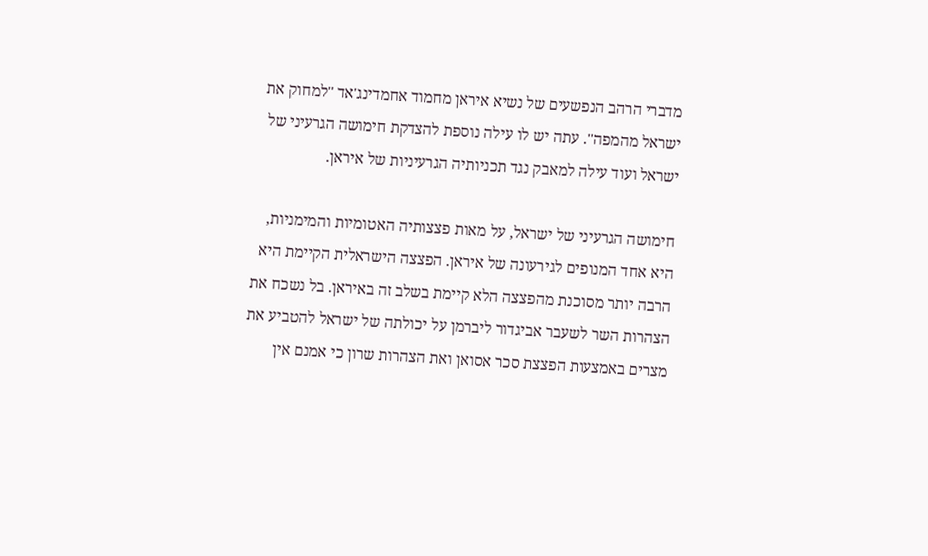מדברי הרהב הנפשעים של נשיא איראן מחמוד אחמדינג'אד ''למחוק את ישראל מהמפה''. עתה יש לו עילה נוספת להצדקת חימושה הגרעיני של ישראל ועוד עילה למאבק נגד תכניותיה הגרעיניות של איראן.

חימושה הגרעיני של ישראל, על מאות פצצותיה האטומיות והמימניות, היא אחד המנופים לגירעונה של איראן. הפצצה הישראלית הקיימת היא הרבה יותר מסוכנת מהפצצה הלא קיימת בשלב זה באיראן. בל נשכח את הצהרות השר לשעבר אביגדור ליברמן על יכולתה של ישראל להטביע את מצרים באמצעות הפצצת סכר אסואן ואת הצהרות שרון כי אמנם אין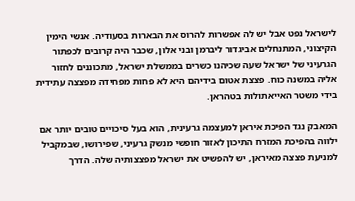לישראל נפט אבל יש לה אפשרות להרוס את הבארות בסעודיה. אנשי הימין הקיצוני, המתנחלים אביגדור ליברמן ובני אלון, שכבר היה קרובים לכפתור הגרעיני של ישראל שעה שכיהנו כשרים בממשלת ישראל, מתכוננים לחזור אליה במשנה כוח. פצצת אטום בידיהם היא לא פחות מפחידה מפצצה עתידית בידי משטר האייאתולות בטהראן.

המאבק נגד הפיכת איראן למעצמה גרעינית, הוא בעל סיכויים טובים יותר אם ילווה בהפיכת המזרח התיכון לאזור חופשי מנשק גרעיני, שפירושו, שבמקביל למניעת פצצה מאיראן, יש להפשיט את ישראל מפצצותיה שלה. הדרך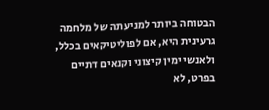הבטוחה ביותר למניעתה של מלחמה גרעינית היא, אם לפוליטיקאים בכלל, ולאנשי ימין קיצוני וקנאים דתיים בפרט, לא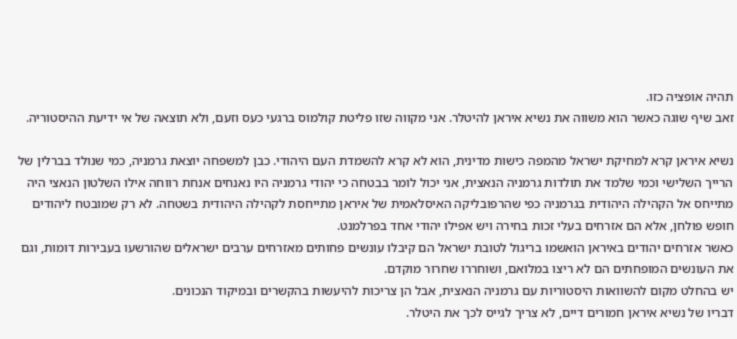תהיה אופציה כזו.
זאב שיף שוגה כאשר הוא משווה את נשיא איראן להיטלר. אני מקווה שזו פליטת קולמוס ברגעי כעס וזעם, ולא תוצאה של אי ידיעת ההיסטוריה.

נשיא איראן קרא למחיקת ישראל מהמפה כישות מדינית, הוא לא קרא להשמדת העם היהודי. כבן למשפחה יוצאת גרמניה, כמי שנולד בברלין של הרייך השלישי וכמי שלמד את תולדות גרמניה הנאצית, אני יכול לומר בבטחה כי יהודי גרמניה היו נאנחים אנחת רווחה אילו השלטון הנאצי היה מתייחס אל הקהילה היהודית בגרמניה כפי שהרפובליקה האיסלאמית של איראן מתייחסת לקהילה היהודית בשטחה. לא רק שמובטח ליהודים חופש פולחן, אלא הם אזרחים בעלי זכות בחירה ויש אפילו יהודי אחד בפרלמנט.
כאשר אזרחים יהודים באיראן הואשמו בריגול לטובת ישראל הם קיבלו עונשים פחותים מאזרחים ערבים ישראלים שהורשעו בעבירות דומות, וגם את העונשים המופחתים הם לא ריצו במלואם, ושוחררו שחרור מוקדם.
יש בהחלט מקום להשוואות היסטוריות עם גרמניה הנאצית, אבל הן צריכות להיעשות בהקשרים ובמיקוד הנכונים.
דבריו של נשיא איראן חמורים דיים, לא צריך לגייס לכך את היטלר.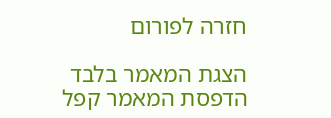חזרה לפורום

הצגת המאמר בלבד
הדפסת המאמר קפל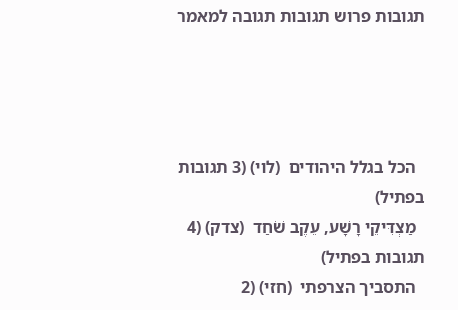תגובות פרוש תגובות תגובה למאמר




  הכל בגלל היהודים  (לוי) (3 תגובות בפתיל)
  מַצְדִּיקֵי רָשָׁע, עֵקֶב שֹׁחַד  (צדק) (4 תגובות בפתיל)
  התסביך הצרפתי  (חזי) (2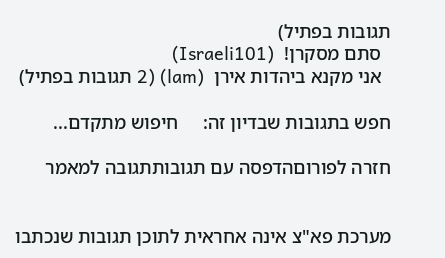תגובות בפתיל)
  סתם מסקרן!  (Israeli101)
  אני מקנא ביהדות אירן  (lam) (2 תגובות בפתיל)

חפש בתגובות שבדיון זה:     חיפוש מתקדם...

חזרה לפורוםהדפסה עם תגובותתגובה למאמר


מערכת פא"צ אינה אחראית לתוכן תגובות שנכתבו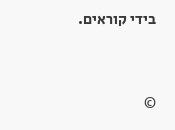בידי קוראים.



©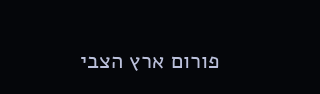פורום ארץ הצבי